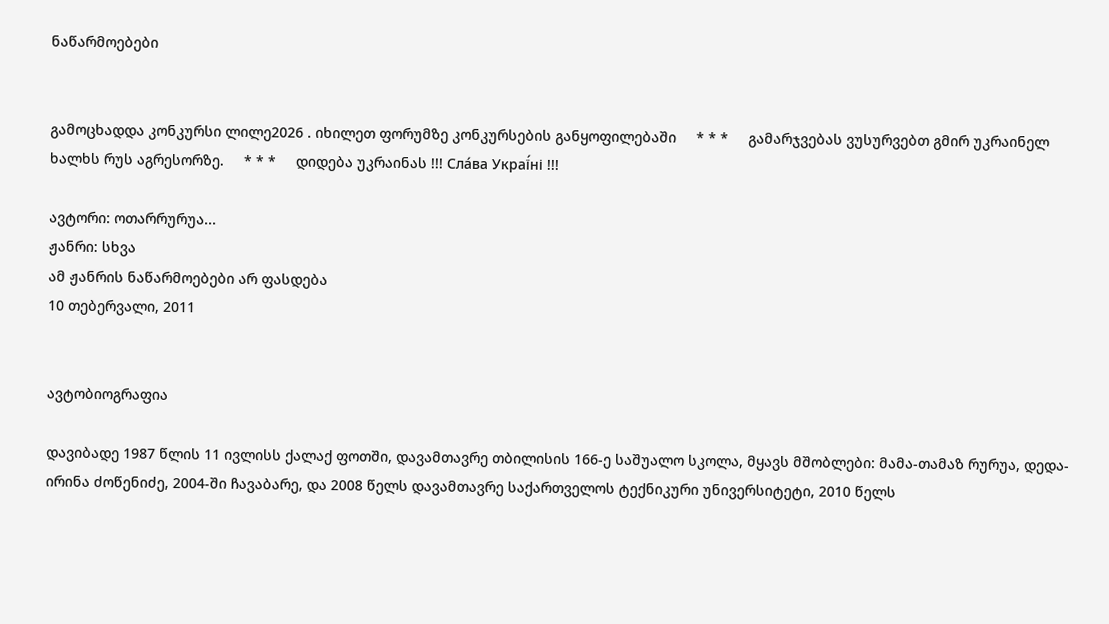ნაწარმოებები


გამოცხადდა კონკურსი ლილე2026 . იხილეთ ფორუმზე კონკურსების განყოფილებაში     * * *     გამარჯვებას ვუსურვებთ გმირ უკრაინელ ხალხს რუს აგრესორზე.     * * *     დიდება უკრაინას !!! Сла́ва Украї́ні !!!

ავტორი: ოთარრურუა...
ჟანრი: სხვა
ამ ჟანრის ნაწარმოებები არ ფასდება
10 თებერვალი, 2011


ავტობიოგრაფია

დავიბადე 1987 წლის 11 ივლისს ქალაქ ფოთში, დავამთავრე თბილისის 166-ე საშუალო სკოლა, მყავს მშობლები: მამა-თამაზ რურუა, დედა-ირინა ძოწენიძე, 2004-ში ჩავაბარე, და 2008 წელს დავამთავრე საქართველოს ტექნიკური უნივერსიტეტი, 2010 წელს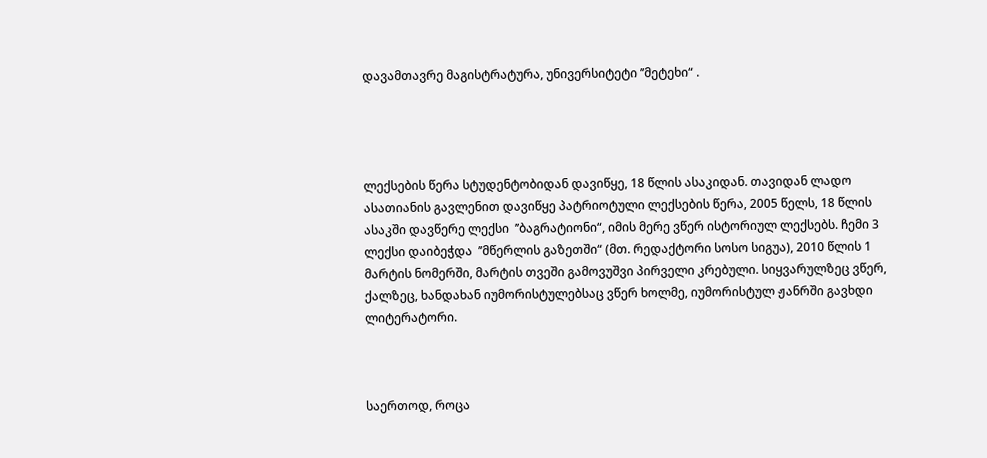დავამთავრე მაგისტრატურა, უნივერსიტეტი ’’მეტეხი“ .




ლექსების წერა სტუდენტობიდან დავიწყე, 18 წლის ასაკიდან. თავიდან ლადო ასათიანის გავლენით დავიწყე პატრიოტული ლექსების წერა, 2005 წელს, 18 წლის ასაკში დავწერე ლექსი  ’’ბაგრატიონი“, იმის მერე ვწერ ისტორიულ ლექსებს. ჩემი 3 ლექსი დაიბეჭდა  ’’მწერლის გაზეთში“ (მთ. რედაქტორი სოსო სიგუა), 2010 წლის 1 მარტის ნომერში, მარტის თვეში გამოვუშვი პირველი კრებული. სიყვარულზეც ვწერ, ქალზეც, ხანდახან იუმორისტულებსაც ვწერ ხოლმე, იუმორისტულ ჟანრში გავხდი ლიტერატორი.



საერთოდ, როცა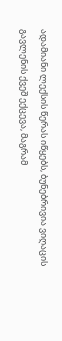ადამიანი ლექსის წერას იწყებს, ბუნებრივია ვიღაცის გავლენის ქვეშ ექცევა, მაგრამ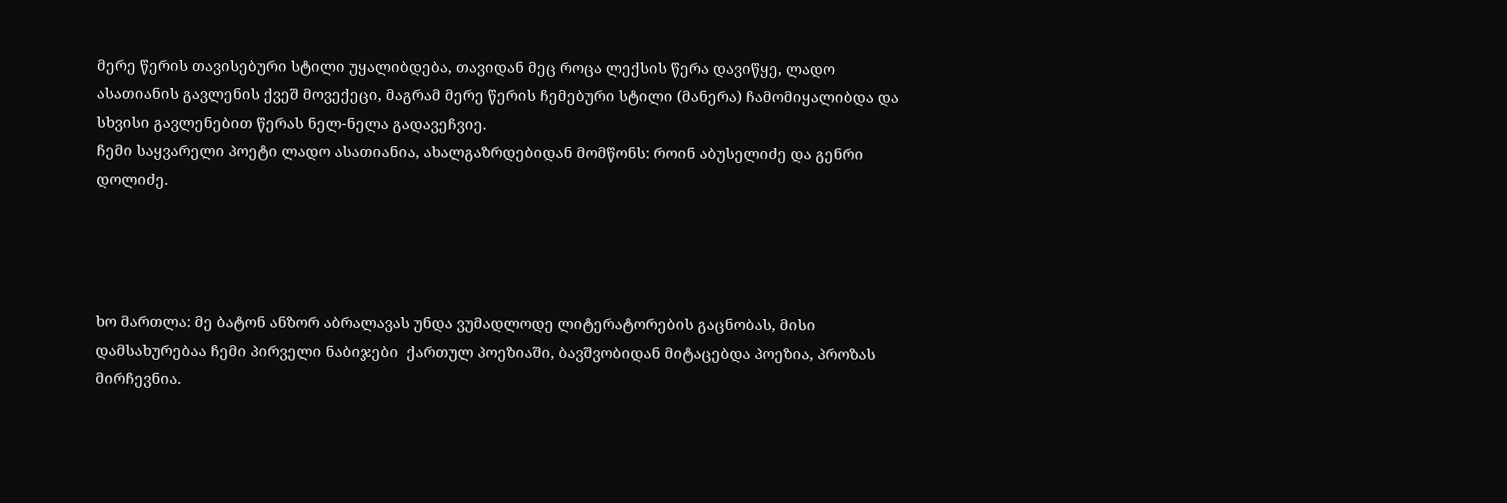მერე წერის თავისებური სტილი უყალიბდება, თავიდან მეც როცა ლექსის წერა დავიწყე, ლადო ასათიანის გავლენის ქვეშ მოვექეცი, მაგრამ მერე წერის ჩემებური სტილი (მანერა) ჩამომიყალიბდა და სხვისი გავლენებით წერას ნელ-ნელა გადავეჩვიე.
ჩემი საყვარელი პოეტი ლადო ასათიანია, ახალგაზრდებიდან მომწონს: როინ აბუსელიძე და გენრი დოლიძე.




ხო მართლა: მე ბატონ ანზორ აბრალავას უნდა ვუმადლოდე ლიტერატორების გაცნობას, მისი დამსახურებაა ჩემი პირველი ნაბიჯები  ქართულ პოეზიაში, ბავშვობიდან მიტაცებდა პოეზია, პროზას მირჩევნია.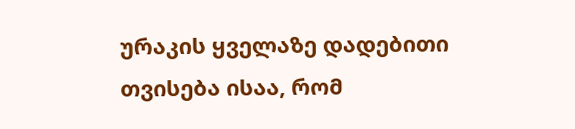ურაკის ყველაზე დადებითი თვისება ისაა, რომ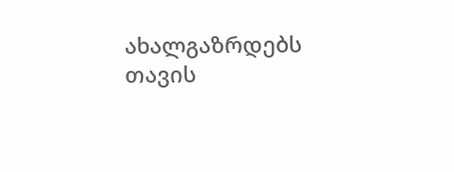ახალგაზრდებს თავის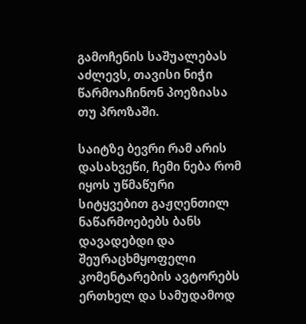გამოჩენის საშუალებას აძლევს, თავისი ნიჭი წარმოაჩინონ პოეზიასა თუ პროზაში.

საიტზე ბევრი რამ არის დასახვეწი, ჩემი ნება რომ იყოს უწმაწური სიტყვებით გაჟღენთილ ნაწარმოებებს ბანს დავადებდი და შეურაცხმყოფელი კომენტარების ავტორებს ერთხელ და სამუდამოდ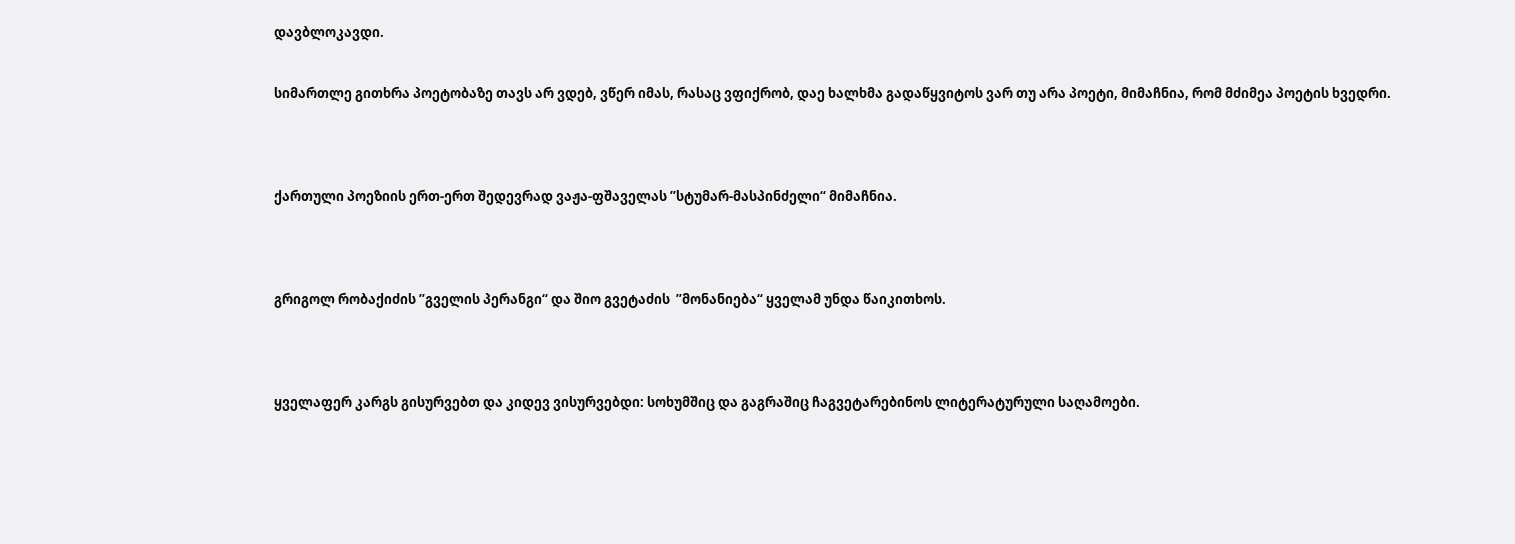დავბლოკავდი.


სიმართლე გითხრა პოეტობაზე თავს არ ვდებ, ვწერ იმას, რასაც ვფიქრობ, დაე ხალხმა გადაწყვიტოს ვარ თუ არა პოეტი, მიმაჩნია, რომ მძიმეა პოეტის ხვედრი.




ქართული პოეზიის ერთ-ერთ შედევრად ვაჟა-ფშაველას ’’სტუმარ-მასპინძელი“ მიმაჩნია.




გრიგოლ რობაქიძის ’’გველის პერანგი“ და შიო გვეტაძის  ’’მონანიება“ ყველამ უნდა წაიკითხოს.




ყველაფერ კარგს გისურვებთ და კიდევ ვისურვებდი: სოხუმშიც და გაგრაშიც ჩაგვეტარებინოს ლიტერატურული საღამოები.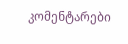კომენტარები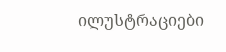ილუსტრაციები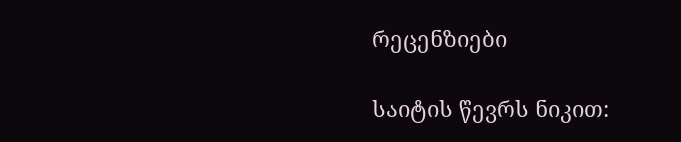რეცენზიები

საიტის წევრს ნიკით: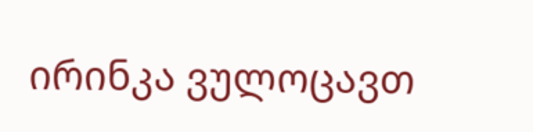ირინკა ვულოცავთ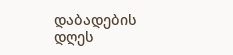დაბადების დღეს